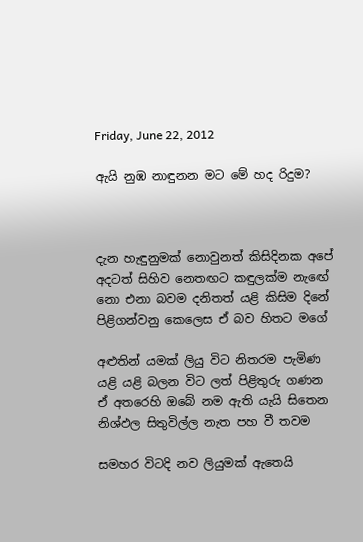Friday, June 22, 2012

ඇයි නුඹ නාඳුනන මට මේ හද රිදුම?



දැන හැඳුනුමක් නොවුනත් කිසිදිනක අපේ
අදටත් සිහිව නෙතඟට කඳුලක්ම නැඟේ
නො එනා බවම දනිතත් යළි කිසිම දිනේ
පිළිගන්වනු කෙලෙස ඒ බව හිතට මගේ

අළුතින් යමක් ලියු විට නිතරම පැමිණ
යළි යළි බලන විට ලත් පිළිතුරු ගණන
ඒ අතරෙහි ඔබේ නම ඇති යැයි සිතෙන
නිශ්ඵල සිතුවිල්ල නැත පහ වී තවම

සමහර විටදි නව ලියුමක් ඇතෙයි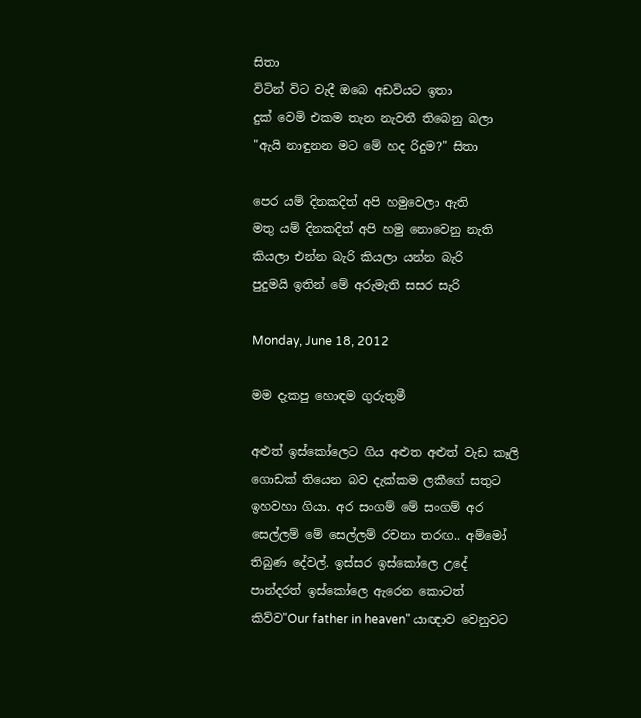සිතා
විටින් විට වැදී ඔබෙ අඩවියට ඉතා
දුක් වෙමි එකම තැන නැවතී තිබෙනු බලා
"ඇයි නාඳුනන මට මේ හද රිදුම?" සිතා

පෙර යම් දිනකදිත් අපි හමුවෙලා ඇති
මතු යම් දිනකදිත් අපි හමු නොවෙනු නැති
කියලා එන්න බැරි කියලා යන්න බැරි
පුදුමයි ඉතින් මේ අරුමැති සසර සැරි

Monday, June 18, 2012

මම දැකපු හොඳම ගුරුතුමී

අළුත් ඉස්කෝලෙට ගිය අළුත අළුත් වැඩ කෑලි ගොඩක් තියෙන බව දැක්කම ලකීගේ සතුට ඉහවහා ගියා. අර සංගම් මේ සංගම් අර සෙල්ලම් මේ සෙල්ලම් රචනා තරඟ.. අම්මෝ තිබුණ දේවල්. ඉස්සර ඉස්කෝලෙ උදේ පාන්දරත් ඉස්කෝලෙ ඇරෙන කොටත් කිව්ව"Our father in heaven" යාඥාව වෙනුවට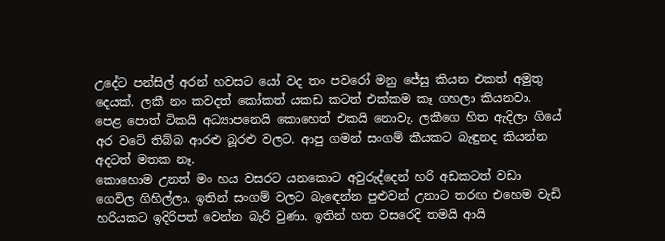උදේට පන්සිල් අරන් හවසට යෝ වද තං පවරෝ මනු ජේසු කියන එකත් අමුතු දෙයක්. ලකී නං කවදත් කෝකත් යකඩ කටත් එක්කම කෑ ගහලා කියනවා. පෙළ පොත් ටිකයි අධ්‍යාපනෙයි කොහෙත් එකයි නොවැ. ලකීගෙ හිත ඇදිලා ගියේ අර වටේ තිබ්බ ආරළු බූරළු වලට. ආපු ගමන් සංගම් කීයකට බැඳුනද කියන්න අදටත් මතක නෑ.
කොහොම උනත් මං හය වසරට යනකොට අවුරුද්දෙන් හරි අඩකටත් වඩා ගෙවිල ගිහිල්ලා. ඉතින් සංගම් වලට බැඳෙන්න පුළුවන් උනාට තරඟ එහෙම වැඩි හරියකට ඉදිරිපත් වෙන්න බැරි වුණා. ඉතින් හත වසරෙදි තමයි ආයි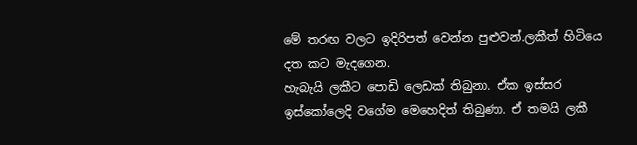මේ තරඟ වලට ඉදිරිපත් වෙන්න පුළුවන්.ලකීත් හිටියෙ දත කට මැදගෙන.
හැබැයි ලකීට පොඩි ලෙඩක් තිබුනා. ඒක ඉස්සර ඉස්කෝලෙදි වගේම මෙහෙදිත් තිබුණා. ඒ තමයි ලකී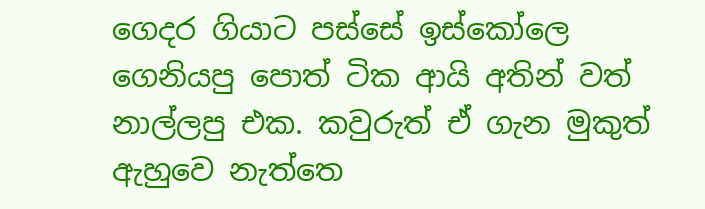ගෙදර ගියාට පස්සේ ඉස්කෝලෙ ගෙනියපු පොත් ටික ආයි අතින් වත් නාල්ලපු එක. කවුරුත් ඒ ගැන මුකුත් ඇහුවෙ නැත්තෙ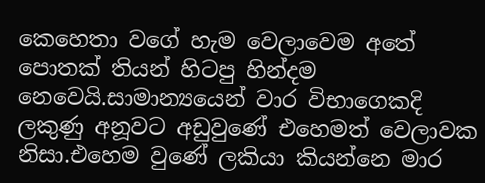කෙහෙතා වගේ හැම වෙලාවෙම අතේ පොතක් තියන් හිටපු හින්දම නෙවෙයි.සාමාන්‍යයෙන් වාර විභාගෙකදි ලකුණු අනූවට අඩුවුණේ එහෙමත් වෙලාවක නිසා.එහෙම වුණේ ලකියා කියන්නෙ මාර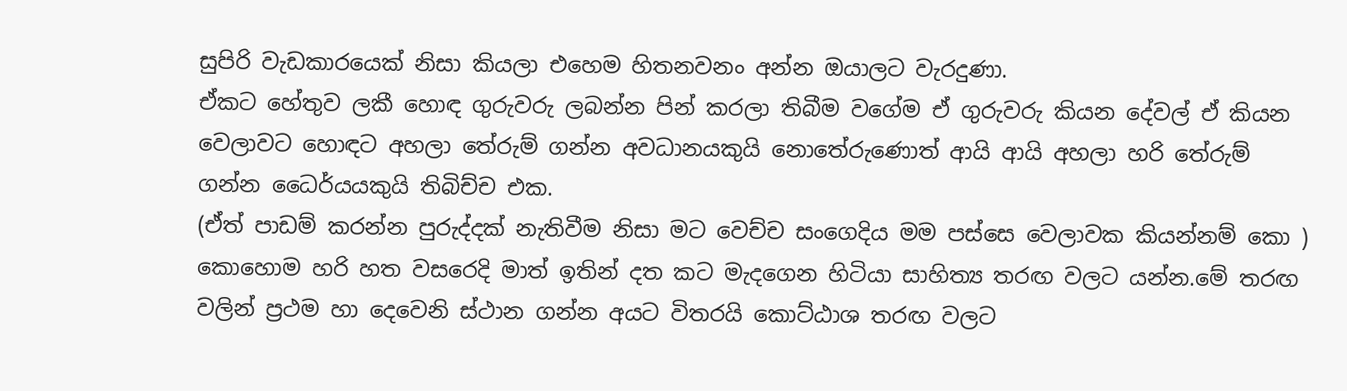සුපිරි වැඩකාරයෙක් නිසා කියලා එහෙම හිතනවනං අන්න ඔයාලට වැරදුණා.
ඒකට හේතුව ලකී හොඳ ගුරුවරු ලබන්න පින් කරලා තිබීම වගේම ඒ ගුරුවරු කියන දේවල් ඒ කියන වෙලාවට හොඳට අහලා තේරුම් ගන්න අවධානයකුයි නොතේරුණොත් ආයි ආයි අහලා හරි තේරුම් ගන්න ධෛර්යයකුයි තිබිච්ච එක.
(ඒත් පාඩම් කරන්න පුරුද්දක් නැතිවීම නිසා මට වෙච්ච සංගෙදිය මම පස්සෙ වෙලාවක කියන්නම් කො )
කොහොම හරි හත වසරෙදි මාත් ඉතින් දත කට මැදගෙන හිටියා සාහිත්‍ය තරඟ වලට යන්න.මේ තරඟ වලින් ප්‍රථම හා දෙවෙනි ස්ථාන ගන්න අයට විතරයි කොට්ඨාශ තරඟ වලට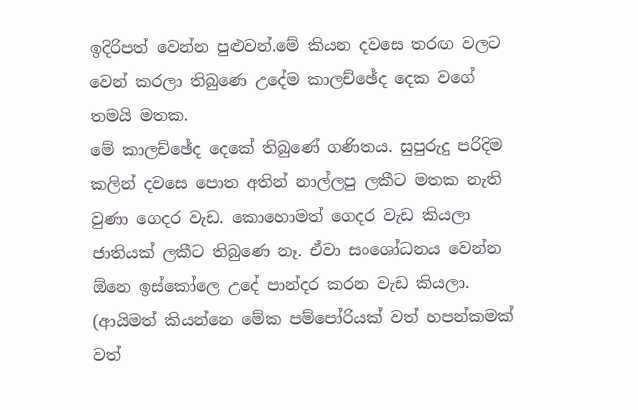ඉදිරිපත් වෙන්න පුළුවන්.මේ කියන දවසෙ තරඟ වලට වෙන් කරලා තිබුණෙ උදේම කාලච්ඡේද දෙක වගේ තමයි මතක.
මේ කාලච්ඡේද දෙකේ තිබුණේ ගණිතය. සුපුරුදු පරිදිම කලින් දවසෙ පොත අතින් නාල්ලපු ලකීට මතක නැති වුණා ගෙදර වැඩ. කොහොමත් ගෙදර වැඩ කියලා ජාතියක් ලකීට තිබුණෙ නෑ. ඒවා සංශෝධනය වෙන්න ඕනෙ ඉස්කෝලෙ උදේ පාන්දර කරන වැඩ කියලා. (ආයිමත් කියන්නෙ මේක පම්පෝරියක් වත් හපන්කමක් වත්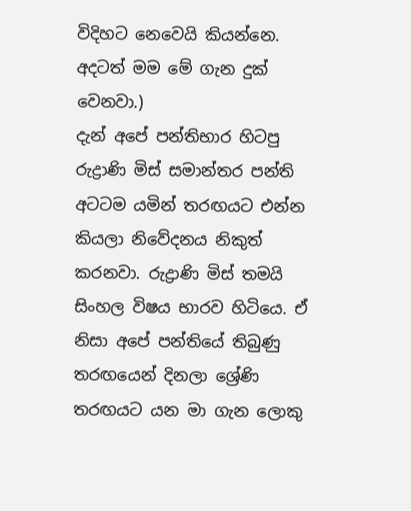විදිහට නෙවෙයි කියන්නෙ. අදටත් මම මේ ගැන දුක් වෙනවා.)
දැන් අපේ පන්තිභාර හිටපු රුද්‍රාණි මිස් සමාන්තර පන්ති අටටම යමින් තරඟයට එන්න කියලා නිවේදනය නිකුත් කරනවා. රුද්‍රාණි මිස් තමයි සිංහල විෂය භාරව හිටියෙ. ඒ නිසා අපේ පන්තියේ තිබුණු තරඟයෙන් දිනලා ශ්‍රේණි තරඟයට යන මා ගැන ලොකු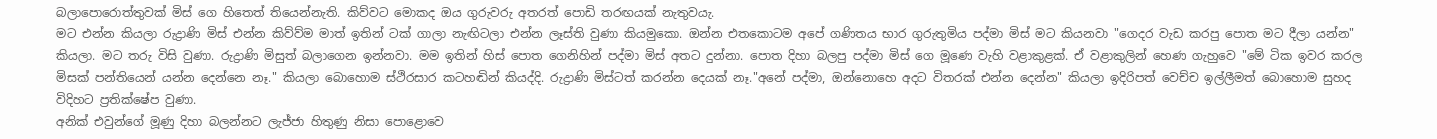බලාපොරොත්තුවක් මිස් ගෙ හිතෙත් තියෙන්නැති. කිව්වට මොකද ඔය ගුරුවරු අතරත් පොඩි තරඟයක් නැතුවයැ.
මට එන්න කියලා රුද්‍රාණි මිස් එන්න කිව්ව්ම මාත් ඉතින් ටක් ගාලා නැඟිටලා එන්න ලෑස්ති වුණා කියමුකො. ඔන්න එතකොටම අපේ ගණිතය භාර ගුරුතුමිය පද්මා මිස් මට කියනවා "ගෙදර වැඩ කරපු පොත මට දීලා යන්න" කියලා. මට තරු විසි වුණා. රුද්‍රාණි මිසුත් බලාගෙන ඉන්නවා. මම ඉතින් හිස් පොත ගෙනිහින් පද්මා මිස් අතට දුන්නා. පොත දිහා බලපු පද්මා මිස් ගෙ මූණෙ වැහි වළාකුළක්. ඒ වළාකුලින් හෙණ ගැහුවෙ "මේ ටික ඉවර කරල මිසක් පන්තියෙන් යන්න දෙන්නෙ නෑ." කියලා බොහොම ස්ථිරසාර කටහඬින් කියද්දි. රුද්‍රාණි මිස්ටත් කරන්න දෙයක් නෑ."අනේ පද්මා, ඔන්නොහෙ අදට විතරක් එන්න දෙන්න" කියලා ඉදිරිපත් වෙච්ච ඉල්ලීමත් බොහොම සුහද විදිහට ප්‍රතික්ෂේප වුණා.
අනික් එවුන්ගේ මූණු දිහා බලන්නට ලැජ්ජා හිතුණු නිසා පොළොවෙ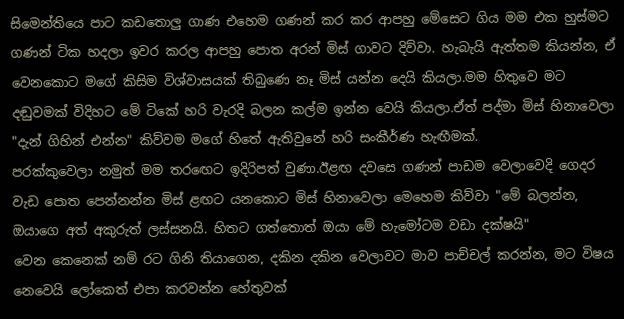සිමෙන්තියෙ පාට කඩතොලු ගාණ එහෙම ගණන් කර කර ආපහු මේසෙට ගිය මම එක හුස්මට ගණන් ටික හදලා ඉවර කරල ආපහු පොත අරන් මිස් ගාවට දිව්වා. හැබැයි ඇත්තම කියන්න, ඒ වෙනකොට මගේ කිසිම විශ්වාසයක් තිබුණෙ නෑ මිස් යන්න දෙයි කියලා.මම හිතුවෙ මට දඬුවමක් විදිහට මේ ටිකේ හරි වැරදි බලන කල්ම ඉන්න වෙයි කියලා.ඒත් පද්මා මිස් හිනාවෙලා "දැන් ගිහින් එන්න" කිව්වම මගේ හිතේ ඇතිවුනේ හරි සංකීර්ණ හැඟීමක්.
පරක්කුවෙලා නමුත් මම තරඟෙට ඉදිරිපත් වුණා.ඊළඟ දවසෙ ගණන් පාඩම වෙලාවෙදි ගෙදර වැඩ පොත පෙන්නන්න මිස් ළඟට යනකොට මිස් හිනාවෙලා මෙහෙම කිව්වා "මේ බලන්න, ඔයාගෙ අත් අකුරුත් ලස්සනයි. හිතට ගත්තොත් ඔයා මේ හැමෝටම වඩා දක්ෂයි"
වෙන කෙනෙක් නම් රට ගිනි තියාගෙන, දකින දකින වෙලාවට මාව පාච්චල් කරන්න, මට විෂය නෙවෙයි ලෝකෙත් එපා කරවන්න හේතුවක්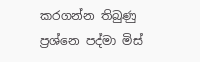කරගන්න තිබුණු ප්‍රශ්නෙ පද්මා මිස්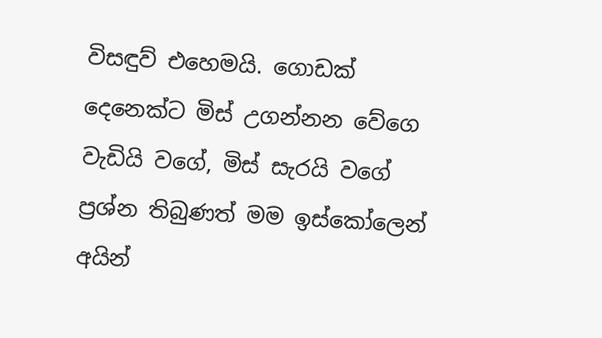විසඳුව් එහෙමයි. ගොඩක් දෙනෙක්ට මිස් උගන්නන වේගෙ වැඩියි වගේ, මිස් සැරයි වගේ ප්‍රශ්න තිබුණත් මම ඉස්කෝලෙන් අයින්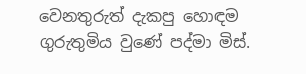වෙනතුරුත් දැකපු හොඳම ගුරුතුමිය වුණේ පද්මා මිස්.